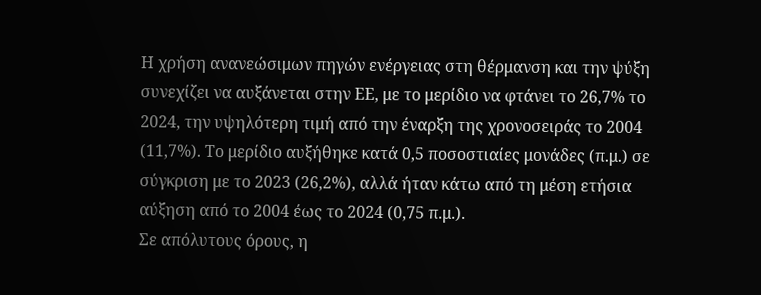Η χρήση ανανεώσιμων πηγών ενέργειας στη θέρμανση και την ψύξη συνεχίζει να αυξάνεται στην ΕΕ, με το μερίδιο να φτάνει το 26,7% το 2024, την υψηλότερη τιμή από την έναρξη της χρονοσειράς το 2004 (11,7%). Το μερίδιο αυξήθηκε κατά 0,5 ποσοστιαίες μονάδες (π.μ.) σε σύγκριση με το 2023 (26,2%), αλλά ήταν κάτω από τη μέση ετήσια αύξηση από το 2004 έως το 2024 (0,75 π.μ.).
Σε απόλυτους όρους, η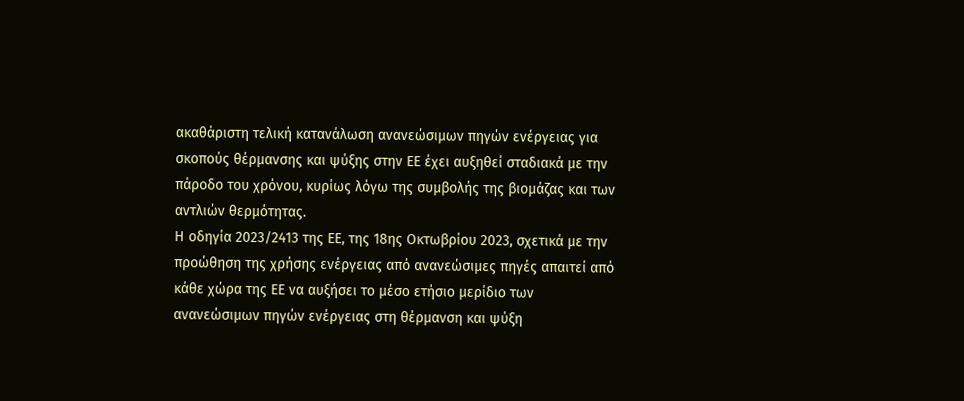ακαθάριστη τελική κατανάλωση ανανεώσιμων πηγών ενέργειας για σκοπούς θέρμανσης και ψύξης στην ΕΕ έχει αυξηθεί σταδιακά με την πάροδο του χρόνου, κυρίως λόγω της συμβολής της βιομάζας και των αντλιών θερμότητας.
Η οδηγία 2023/2413 της ΕΕ, της 18ης Οκτωβρίου 2023, σχετικά με την προώθηση της χρήσης ενέργειας από ανανεώσιμες πηγές απαιτεί από κάθε χώρα της ΕΕ να αυξήσει το μέσο ετήσιο μερίδιο των ανανεώσιμων πηγών ενέργειας στη θέρμανση και ψύξη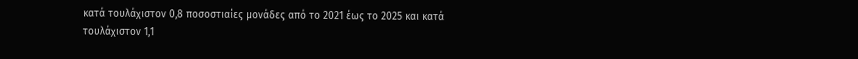κατά τουλάχιστον 0,8 ποσοστιαίες μονάδες από το 2021 έως το 2025 και κατά τουλάχιστον 1,1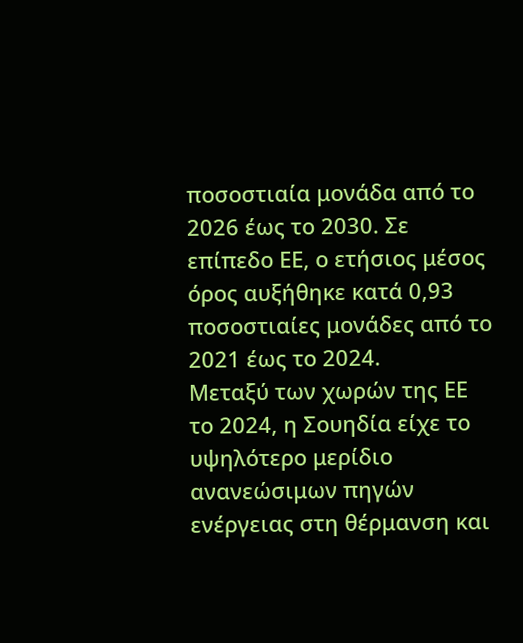ποσοστιαία μονάδα από το 2026 έως το 2030. Σε επίπεδο ΕΕ, ο ετήσιος μέσος όρος αυξήθηκε κατά 0,93 ποσοστιαίες μονάδες από το 2021 έως το 2024.
Μεταξύ των χωρών της ΕΕ το 2024, η Σουηδία είχε το υψηλότερο μερίδιο ανανεώσιμων πηγών ενέργειας στη θέρμανση και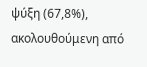ψύξη (67,8%), ακολουθούμενη από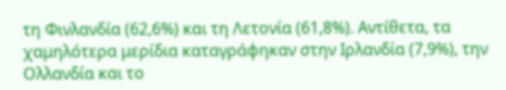τη Φινλανδία (62,6%) και τη Λετονία (61,8%). Αντίθετα, τα χαμηλότερα μερίδια καταγράφηκαν στην Ιρλανδία (7,9%), την Ολλανδία και το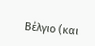Βέλγιο (και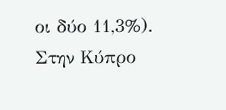οι δύο 11,3%).
Στην Κύπρο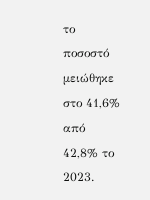το ποσοστό μειώθηκε στο 41,6% από 42,8% το 2023.